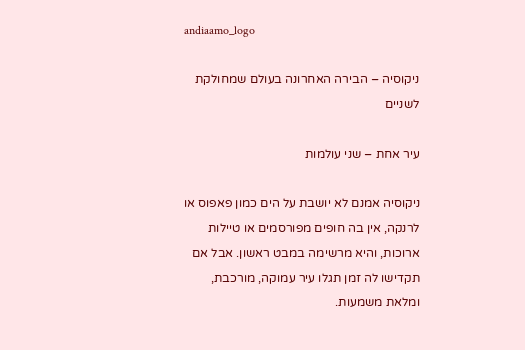andiaamo_logo

ניקוסיה – הבירה האחרונה בעולם שמחולקת לשניים

עיר אחת – שני עולמות

ניקוסיה אמנם לא יושבת על הים כמון פאפוס או לרנקה, אין בה חופים מפורסמים או טיילות ארוכות, והיא מרשימה במבט ראשון. אבל אם תקדישו לה זמן תגלו עיר עמוקה, מורכבת, ומלאת משמעות.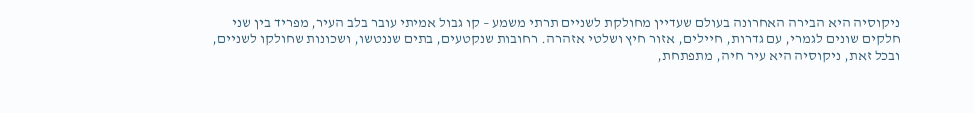ניקוסיה היא הבירה האחרונה בעולם שעדיין מחולקת לשניים תרתי משמע – קו גבול אמיתי עובר בלב העיר, מפריד בין שני חלקים שונים לגמרי, עם גדרות, חיילים, אזור חיץ ושלטי אזהרה. רחובות שנקטעים, בתים שננטשו, ושכונות שחולקו לשניים, ובכל זאת, ניקוסיה היא עיר חיה, מתפתחת,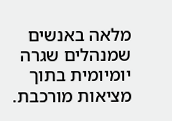מלאה באנשים שמנהלים שגרה יומיומית בתוך מציאות מורכבת.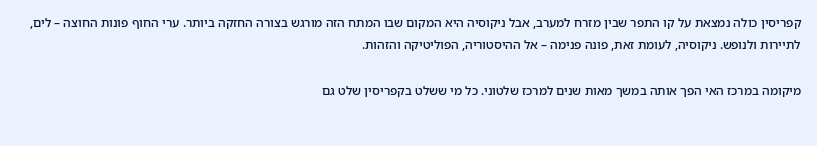קפריסין כולה נמצאת על קו התפר שבין מזרח למערב, אבל ניקוסיה היא המקום שבו המתח הזה מורגש בצורה החזקה ביותר. ערי החוף פונות החוצה – לים, לתיירות ולנופש. ניקוסיה, לעומת זאת, פונה פנימה – אל ההיסטוריה, הפוליטיקה והזהות.

מיקומה במרכז האי הפך אותה במשך מאות שנים למרכז שלטוני. כל מי ששלט בקפריסין שלט גם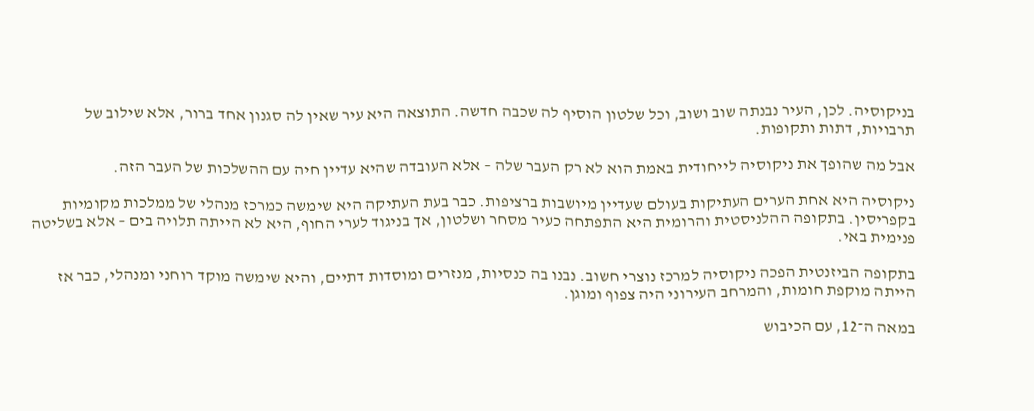בניקוסיה. לכן, העיר נבנתה שוב ושוב, וכל שלטון הוסיף לה שכבה חדשה. התוצאה היא עיר שאין לה סגנון אחד ברור, אלא שילוב של תרבויות, דתות ותקופות.

אבל מה שהופך את ניקוסיה לייחודית באמת הוא לא רק העבר שלה – אלא העובדה שהיא עדיין חיה עם ההשלכות של העבר הזה.

ניקוסיה היא אחת הערים העתיקות בעולם שעדיין מיושבות ברציפות. כבר בעת העתיקה היא שימשה כמרכז מנהלי של ממלכות מקומיות בקפריסין. בתקופה ההלניסטית והרומית היא התפתחה כעיר מסחר ושלטון, אך בניגוד לערי החוף, היא לא הייתה תלויה בים – אלא בשליטה פנימית באי.

בתקופה הביזנטית הפכה ניקוסיה למרכז נוצרי חשוב. נבנו בה כנסיות, מנזרים ומוסדות דתיים, והיא שימשה מוקד רוחני ומנהלי, כבר אז הייתה מוקפת חומות, והמרחב העירוני היה צפוף ומוגן.

במאה ה־12, עם הכיבוש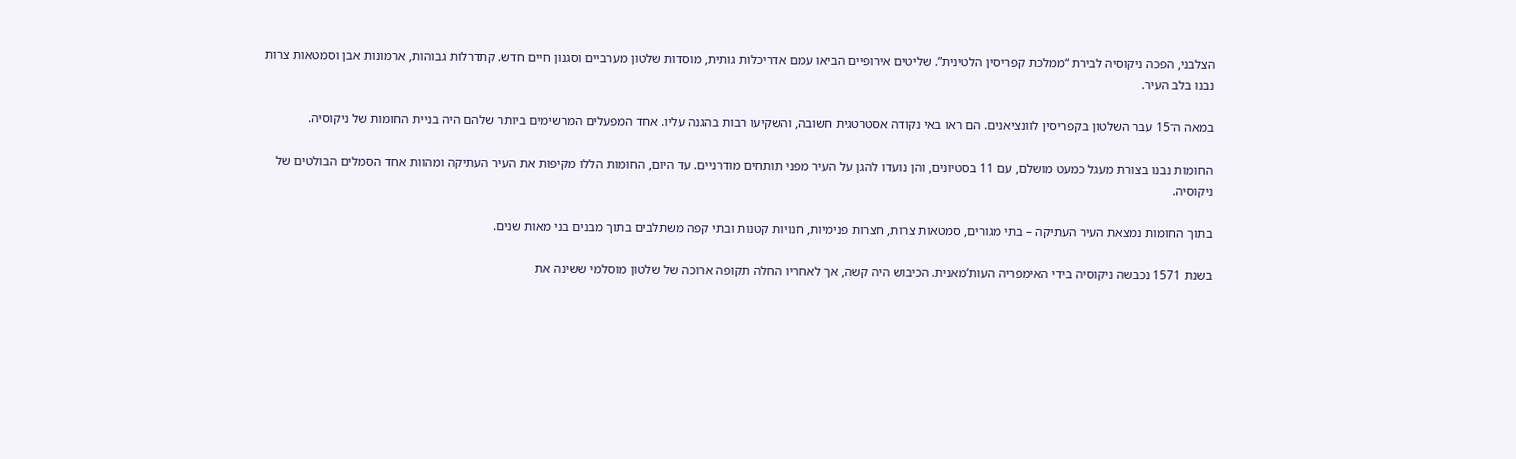הצלבני, הפכה ניקוסיה לבירת “ממלכת קפריסין הלטינית”. שליטים אירופיים הביאו עמם אדריכלות גותית, מוסדות שלטון מערביים וסגנון חיים חדש. קתדרלות גבוהות, ארמונות אבן וסמטאות צרות נבנו בלב העיר.

במאה ה־15 עבר השלטון בקפריסין לוונציאנים. הם ראו באי נקודה אסטרטגית חשובה, והשקיעו רבות בהגנה עליו. אחד המפעלים המרשימים ביותר שלהם היה בניית החומות של ניקוסיה.

החומות נבנו בצורת מעגל כמעט מושלם, עם 11 בסטיונים, והן נועדו להגן על העיר מפני תותחים מודרניים. עד היום, החומות הללו מקיפות את העיר העתיקה ומהוות אחד הסמלים הבולטים של ניקוסיה.

בתוך החומות נמצאת העיר העתיקה – בתי מגורים, סמטאות צרות, חצרות פנימיות, חנויות קטנות ובתי קפה משתלבים בתוך מבנים בני מאות שנים.

בשנת 1571 נכבשה ניקוסיה בידי האימפריה העות’מאנית. הכיבוש היה קשה, אך לאחריו החלה תקופה ארוכה של שלטון מוסלמי ששינה את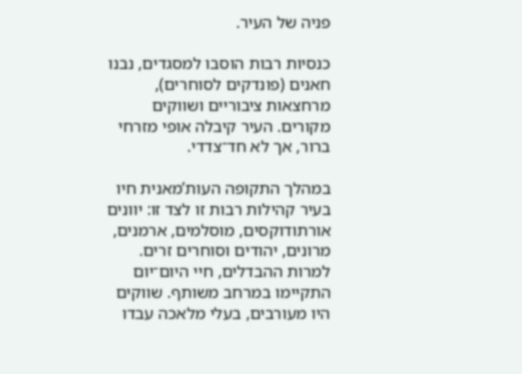פניה של העיר.

כנסיות רבות הוסבו למסגדים, נבנו חאנים (פונדקים לסוחרים), מרחצאות ציבוריים ושווקים מקורים. העיר קיבלה אופי מזרחי ברור, אך לא חד־צדדי.

במהלך התקופה העות’מאנית חיו בעיר קהילות רבות זו לצד זו: יוונים אורתודוקסים, מוסלמים, ארמנים, מרונים, יהודים וסוחרים זרים. למרות ההבדלים, חיי היום־יום התקיימו במרחב משותף. שווקים היו מעורבים, בעלי מלאכה עבדו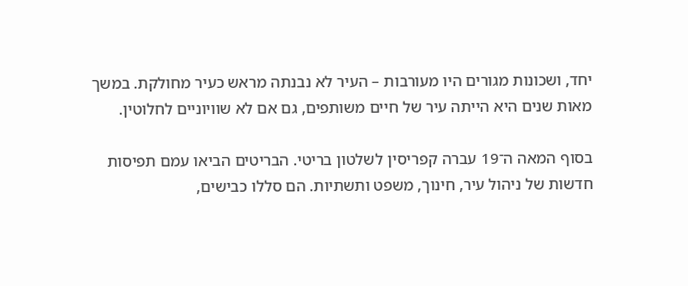יחד, ושכונות מגורים היו מעורבות – העיר לא נבנתה מראש כעיר מחולקת. במשך מאות שנים היא הייתה עיר של חיים משותפים, גם אם לא שוויוניים לחלוטין.

בסוף המאה ה־19 עברה קפריסין לשלטון בריטי. הבריטים הביאו עמם תפיסות חדשות של ניהול עיר, חינוך, משפט ותשתיות. הם סללו כבישים,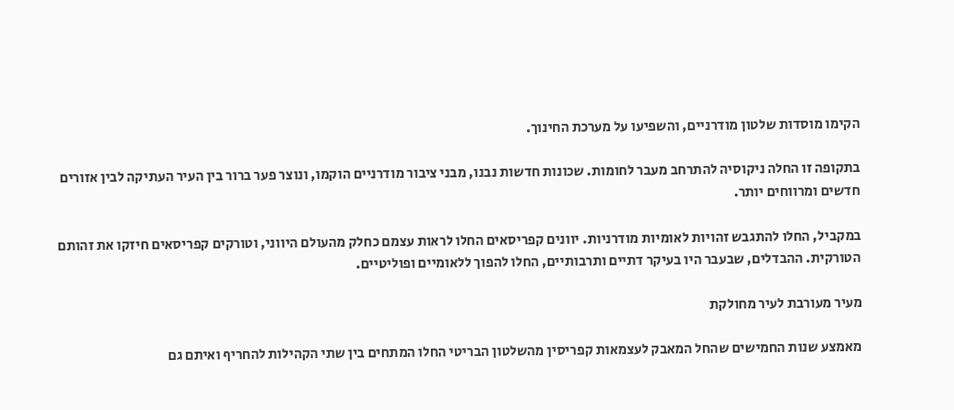הקימו מוסדות שלטון מודרניים, והשפיעו על מערכת החינוך.

בתקופה זו החלה ניקוסיה להתרחב מעבר לחומות. שכונות חדשות נבנו, מבני ציבור מודרניים הוקמו, ונוצר פער ברור בין העיר העתיקה לבין אזורים חדשים ומרווחים יותר.

במקביל, החלו להתגבש זהויות לאומיות מודרניות. יוונים קפריסאים החלו לראות עצמם כחלק מהעולם היווני, וטורקים קפריסאים חיזקו את זהותם הטורקית. ההבדלים, שבעבר היו בעיקר דתיים ותרבותיים, החלו להפוך ללאומיים ופוליטיים.

מעיר מעורבת לעיר מחולקת

מאמצע שנות החמישים שהחל המאבק לעצמאות קפריסין מהשלטון הבריטי החלו המתחים בין שתי הקהילות להחריף ואיתם גם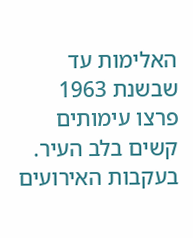האלימות עד שבשנת 1963 פרצו עימותים קשים בלב העיר. בעקבות האירועים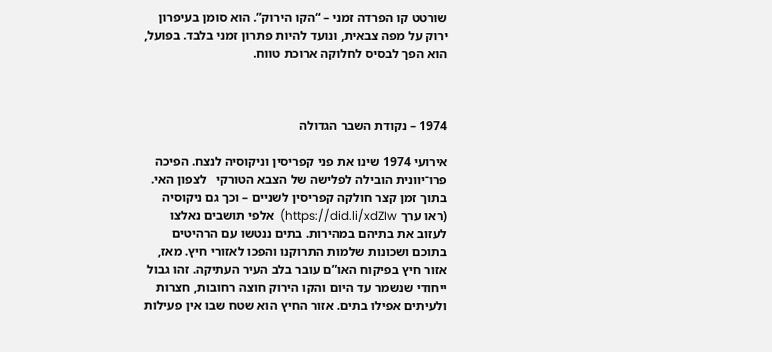שורטט קו הפרדה זמני – “הקו הירוק”. הוא סומן בעיפרון ירוק על מפה צבאית, ונועד להיות פתרון זמני בלבד. בפועל, הוא הפך לבסיס לחלוקה ארוכת טווח.



1974 – נקודת השבר הגדולה

אירועי 1974 שינו את פני קפריסין וניקוסיה לנצח. הפיכה פרו־יוונית הובילה לפלישה של הצבא הטורקי   לצפון האי. בתוך זמן קצר חולקה קפריסין לשניים – וכך גם ניקוסיה (ראו ערך https://did.li/xdZIw)  אלפי תושבים נאלצו לעזוב את בתיהם במהירות. בתים ננטשו עם הרהיטים בתוכם ושכונות שלמות התרוקנו והפכו לאזורי חיץ. מאז, אזור חיץ בפיקוח האו”ם עובר בלב העיר העתיקה. זהו גבול ייחודי שנשמר עד היום והקו הירוק חוצה רחובות, חצרות ולעיתים אפילו בתים. אזור החיץ הוא שטח שבו אין פעילות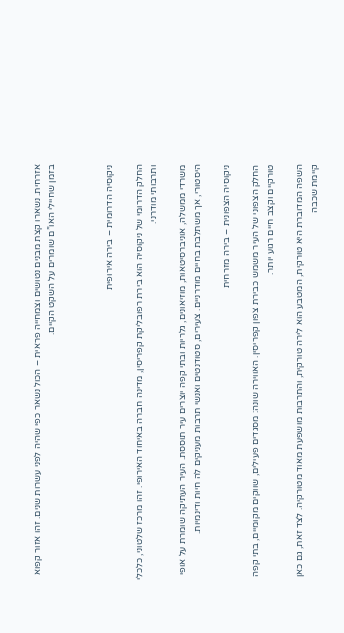אזרחית. נשארו קצת מבנים נטושים וצמחייה פראית – הכול נשאר כפי שהיה לפני עשרות שנים. זהו אזור קפוא בזמן שחיילי האו”ם שומרים על השקט הקיים.



ניקוסיה הדרומית – בירה אירופית

החלק הדרומי של ניקוסיה הוא בירת רפובליקת קפריסין, מדינה חברה באיחוד האירופי. זהו מרכז שלטוני, כלכלי ותרבותי מודרני.

משרדי ממשלה, אוניברסיטאות, מוזיאונים, גלריות ובתי קפה יוצרים עיר תוססת. העיר העתיקה שומרת על אופי היסטורי, אך משתלבת בחיים מודרניים. צעירים, סטודנטים ואנשי תרבות מעניקים לה חיות ודינמיות.

ניקוסיה הצפונית – בירה מזרחית

החלק הצפוני של העיר משמש כבירת צפון קפריסין. האווירה שונה: מסגדים פעילים, שווקים מקומיים, בתי קפה טורקיים וקצב חיים רגוע יותר.

השפה המדוברת היא טורקית, המטבע הוא לירה טורקית, והתרבות מושפעת מאוד מטורקיה. לצד זאת, גם כאן קיימת שכבה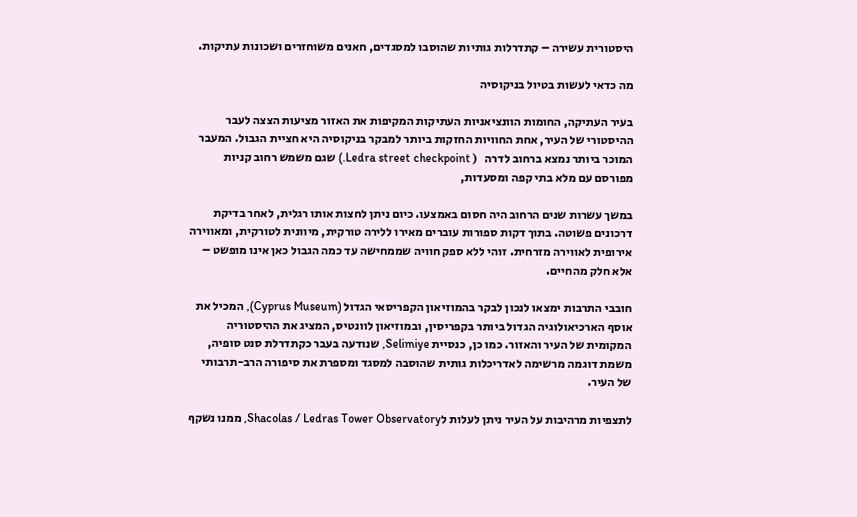היסטורית עשירה – קתדרלות גותיות שהוסבו למסגדים, חאנים משוחזרים ושכונות עתיקות.

מה כדאי לעשות בטיול בניקוסיה

בעיר העתיקה, החומות הוונציאניות העתיקות המקיפות את האזור מציעות הצצה לעבר ההיסטורי של העיר, אחת החוויות החזקות ביותר למבקר בניקוסיה היא חציית הגבול. המעבר המוכר ביותר נמצא ברחוב לדרה   ( Ledra street checkpoint.) שגם משמש רחוב קניות מפורסם עם מלא בתי קפה ומסעדות,

במשך עשרות שנים הרחוב היה חסום באמצעו. כיום ניתן לחצות אותו רגלית, לאחר בדיקת דרכונים פשוטה. בתוך דקות ספורות עוברים מאירו ללירה טורקית, מיוונית לטורקית, ומאווירה אירופית לאווירה מזרחית. זוהי ללא ספק חוויה שממחישה עד כמה הגבול כאן אינו מופשט – אלא חלק מהחיים.

חובבי התרבות ימצאו לנכון לבקר בהמוזיאון הקפריסאי הגדול (Cyprus Museum), המכיל את אוסף הארכיאולוגיה הגדול ביותר בקפריסין, ובמוזיאון לוונטיס, המציג את ההיסטוריה המקומית של העיר והאזור. כמו כן, כנסיית Selimiye, שנודעה בעבר כקתדרלת סנט סופיה, משמת דוגמה מרשימה לאדריכלות גותית שהוסבה למסגד ומספרת את סיפורה הרב-תרבותי של העיר.

לתצפיות מרהיבות על העיר ניתן לעלות לShacolas / Ledras Tower Observatory, ממנו נשקף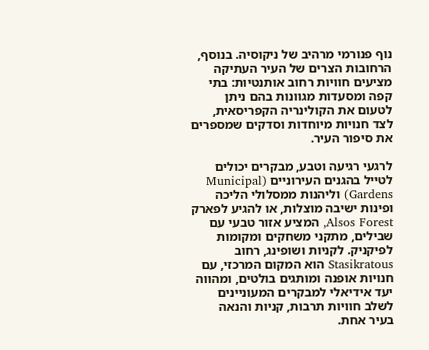נוף פנורמי מרהיב של ניקוסיה. בנוסף, הרחובות הצרים של העיר העתיקה מציעים חוויות רחוב אותנטיות: בתי קפה ומסעדות מגוונות בהם ניתן לטעום את הקולינריה הקפריסאית, לצד חנויות מיוחדות וסדקים שמספרים את סיפור העיר.

לרגעי רגיעה וטבע, מבקרים יכולים לטייל בהגנים העירוניים (Municipal Gardens) וליהנות ממסלולי הליכה ופינות ישיבה מוצלות, או להגיע לפארק Alsos Forest, המציע אזור טבעי עם שבילים, מתקני משחקים ומקומות לפיקניק. לקניות ושופינג, רחוב Stasikratous הוא המקום המרכזי, עם חנויות אופנה ומותגים בולטים, ומהווה יעד אידיאלי למבקרים המעוניינים לשלב חוויות תרבות, קניות והנאה בעיר אחת.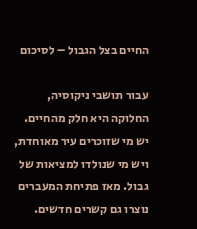החיים בצל הגבול – לסיכום

עבור תושבי ניקוסיה, החלוקה היא חלק מהחיים. יש מי שזוכרים עיר מאוחדת, ויש מי שנולדו למציאות של גבול. מאז פתיחת המעברים נוצרו גם קשרים חדשים.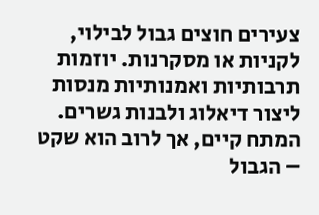צעירים חוצים גבול לבילוי, לקניות או מסקרנות. יוזמות תרבותיות ואמנותיות מנסות ליצור דיאלוג ולבנות גשרים. המתח קיים, אך לרוב הוא שקט – הגבול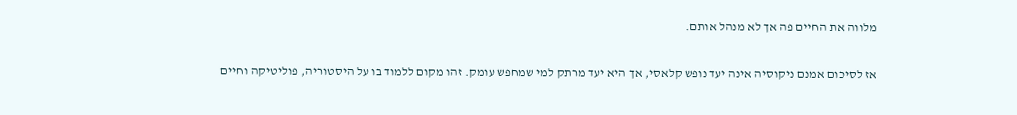מלווה את החיים פה אך לא מנהל אותם.

אז לסיכום אמנם ניקוסיה אינה יעד נופש קלאסי, אך היא יעד מרתק למי שמחפש עומק. זהו מקום ללמוד בו על היסטוריה, פוליטיקה וחיים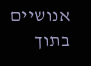אנושיים בתוך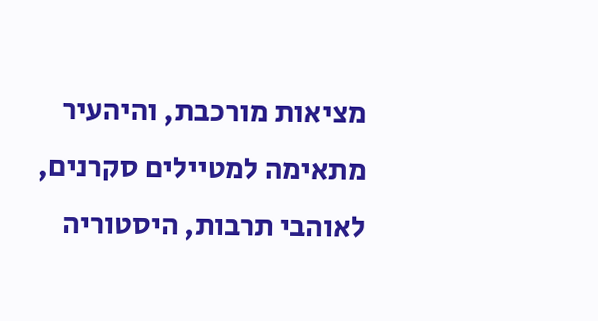מציאות מורכבת, והיהעיר מתאימה למטיילים סקרנים, לאוהבי תרבות, היסטוריה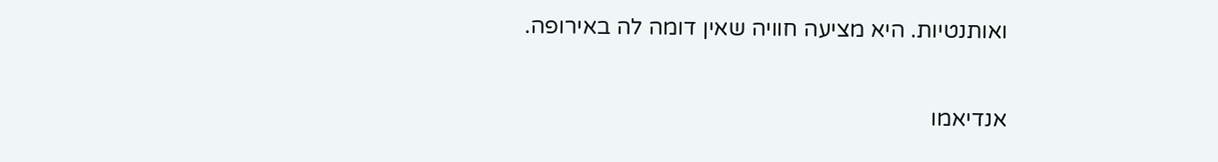ואותנטיות. היא מציעה חוויה שאין דומה לה באירופה.

אנדיאמו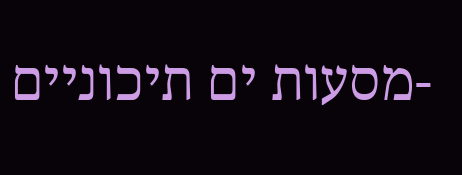-מסעות ים תיכוניים